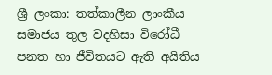ශ්‍රී ලංකා: තත්කාලීන ලාංකීය සමාජය තුල වදහිසා විරෝධී පනත හා ජීවිතයට ඇති අයිතිය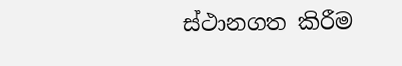ස්ථානගත කිරීම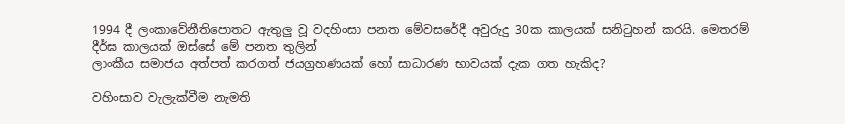1994 දී ලංකාවේනීතිපොතට ඇතුලු වූ වදහිංසා පනත මේවසරේදී අවුරුදු 30ක කාලයක් සනිටුහන් කරයි. මෙතරම් දීර්ඝ කාලයක් ඔස්සේ මේ පනත තුලින්
ලාංකීය සමාජය අත්පත් කරගත් ජයග්‍රහණයක් හෝ සාධාරණ භාවයක් දැක ගත හැකිද?

වහිංසාව වැලැක්වීම නැමති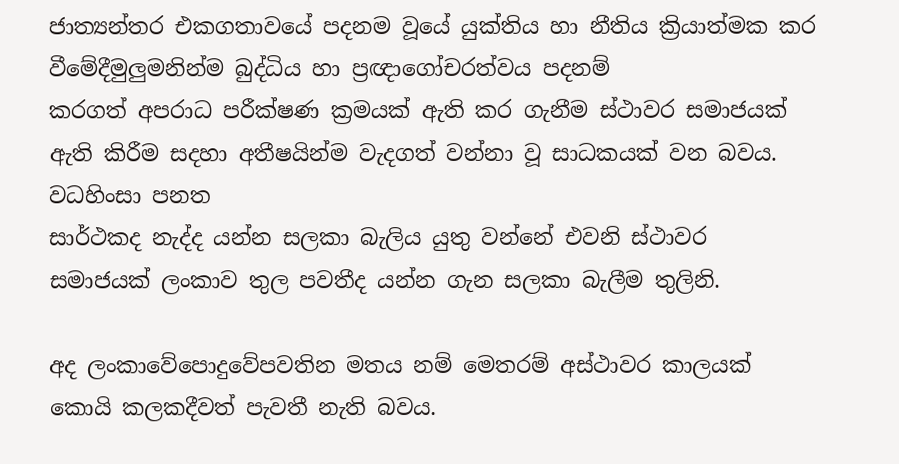ජාත්‍යන්තර එකගතාවයේ පදනම වූයේ යුක්තිය හා නීතිය ක්‍රියාත්මක කර වීමේදීමුලුමනින්ම බුද්ධිය හා ප්‍රඥාගෝචරත්වය පදනම්
කරගත් අපරාධ පරීක්ෂණ ක්‍රමයක් ඇති කර ගැනීම ස්ථාවර සමාජයක් ඇති කිරීම සදහා අතීෂයින්ම වැදගත් වන්නා වූ සාධකයක් වන බවය. වධහිංසා පනත
සාර්ථකද නැද්ද යන්න සලකා බැලිය යුතු වන්නේ එවනි ස්ථාවර සමාජයක් ලංකාව තුල පවතීද යන්න ගැන සලකා බැලීම තුලිනි.

අද ලංකාවේපොදුවේපවතින මතය නම් මෙතරම් අස්ථාවර කාලයක් කොයි කලකදීවත් පැවතී නැති බවය.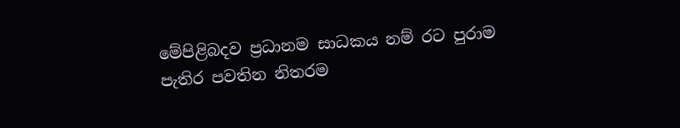මේපිළිබදව ප්‍රධානම සාධකය නම් රට පුරාම
පැතිර පවතින නිතරම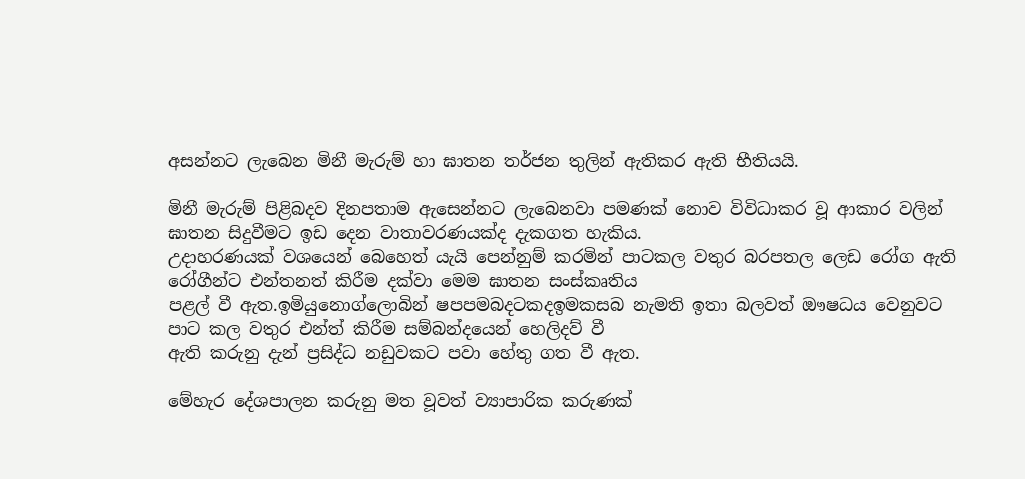අසන්නට ලැබෙන මිනී මැරුම් හා ඝාතන තර්ජන තුලින් ඇතිකර ඇති භීතියයි.

මිනී මැරුම් පිළිබදව දිනපතාම ඇසෙන්නට ලැබෙනවා පමණක් නොව විවිධාකර වූ ආකාර වලින් ඝාතන සිදුවීමට ඉඩ දෙන වාතාවරණයක්ද දැකගත හැකිය.
උදාහරණයක් වශයෙන් බෙහෙත් යැයි පෙන්නුම් කරමින් පාටකල වතුර බරපතල ලෙඩ රෝග ඇති රෝගීන්ට එන්තනත් කිරීම දක්වා මෙම ඝාතන සංස්කෘතිය
පළල් වී ඇත.ඉමියුනොග්ලොබින් ෂපපමබදටකදඉමකසබ නැමති ඉතා බලවත් ඖෂධය වෙනුවට පාට කල වතුර එන්ත් කිරීම සම්බන්දයෙන් හෙලිදව් වී
ඇති කරුනු දැන් ප්‍රසිද්ධ නඩුවකට පවා හේතු ගත වී ඇත.

මේහැර දේශපාලන කරුනු මත වූවත් ව්‍යාපාරික කරුණක්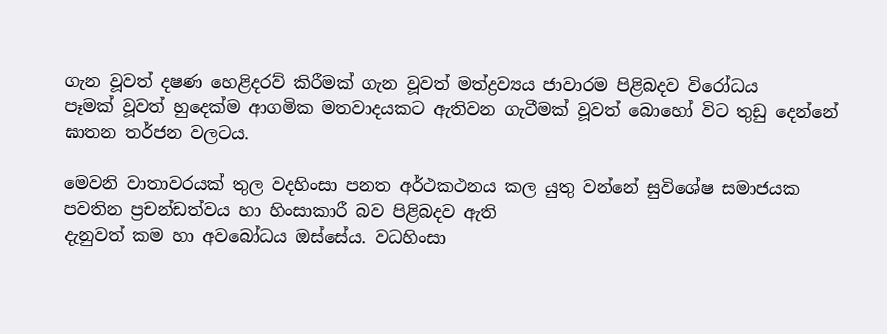ගැන වූවත් දෂණ හෙළිදරව් කිරීමක් ගැන වූවත් මත්ද්‍රව්‍යය ජාවාරම පිළිබදව විරෝධය
පෑමක් වූවත් හුදෙක්ම ආගමික මතවාදයකට ඇතිවන ගැටීමක් වූවත් බොහෝ විට තුඩු දෙන්නේ ඝාතන තර්ජන වලටය.

මෙවනි වාතාවරයක් තුල වදහිංසා පනත අර්ථකථනය කල යුතු වන්නේ සුවිශේෂ සමාජයක පවතින ප්‍රචන්ඩත්වය හා හිංසාකාරී බව පිළිබදව ඇති
දැනුවත් කම හා අවබෝධය ඔස්සේය. වධහිංසා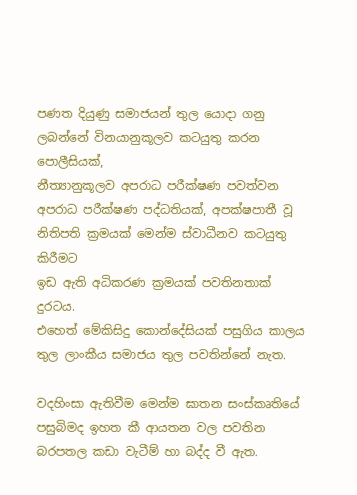පණත දියුණු සමාජයන් තුල යොදා ගනු ලබන්නේ විනයානුකූලව කටයුතු කරන පොලීසියක්,
නීත්‍යානුකූලව අපරාධ පරීක්ෂණ පවත්වන අපරාධ පරීක්ෂණ පද්ධතියක්, අපක්ෂපාතී වූ නිතිපති ක්‍රමයක් මෙන්ම ස්වාධීනව කටයුතු කිරීමට
ඉඩ ඇති අධිකරණ ක්‍රමයක් පවතිනතාක් දුරටය.
එහෙත් මේකිසිදු කොන්දේසියක් පසුගිය කාලය තුල ලාංකීය සමාජය තුල පවතින්නේ නැත.

වදහිංසා ඇතිවීම මෙන්ම ඝාතන සංස්කෘතියේ පසුබිමද ඉහත කී ආයතන වල පවතින බරපතල කඩා වැටීම් හා බද්ද වී ඇත.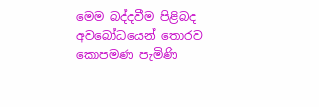මෙම බද්දවීම පිළිබද අවබෝධයෙන් තොරව කොපමණ පැමිණි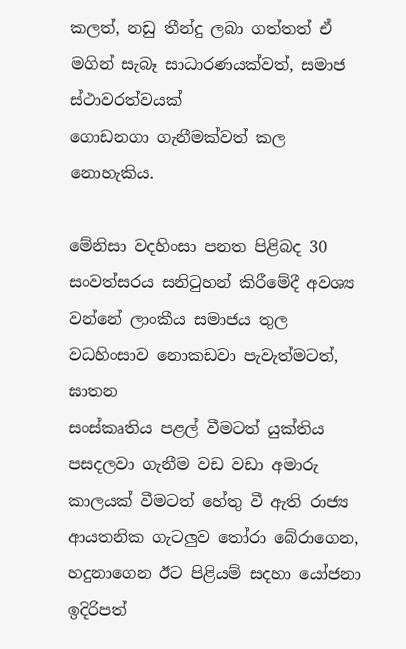කලත්, නඩු තීන්දු ලබා ගත්තත් ඒ මගින් සැබෑ සාධාරණයක්වත්, සමාජ ස්ථාවරත්වයක්
ගොඩනගා ගැනීමක්වත් කල නොහැකිය.

මේනිසා වදහිංසා පනත පිළිබද 30 සංවත්සරය සනිටුහන් කිරීමේදී අවශ්‍ය වන්නේ ලාංකීය සමාජය තුල වධහිංසාව නොකඩවා පැවැත්මටත්, ඝාතන
සංස්කෘතිය පළල් වීමටත් යුක්තිය පසදලවා ගැනීම වඩ වඩා අමාරු කාලයක් වීමටත් හේතු වී ඇති රාජ්‍ය ආයතනික ගැටලුව තෝරා බේරාගෙන,
හදුනාගෙන ඊට පිළියම් සදහා යෝජනා ඉදිරිපත්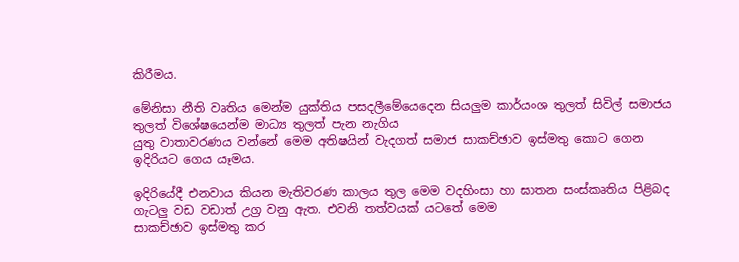කිරීමය.

මේනිසා නීති වෘතිය මෙන්ම යුක්තිය පසදලීමේයෙදෙන සියලුම කාර්යංශ තුලත් සිවිල් සමාජය තුලත් විශේෂයෙන්ම මාධ්‍ය තුලත් පැන නැගිය
යුතු වාතාවරණය වන්නේ මෙම අතිෂයින් වැදගත් සමාජ සාකච්ඡාව ඉස්මතු කොට ගෙන ඉදිරියට ගෙය යෑමය.

ඉදිරියේදී එනවාය කියන මැතිවරණ කාලය තුල මෙම වදහිංසා හා ඝාතන සංස්කෘතිය පිළිබද ගැටලු වඩ වඩාත් උග්‍ර වනු ඇත. එවනි තත්වයක් යටතේ මෙම
සාකච්ඡාව ඉස්මතු කර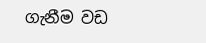ගැනීම වඩ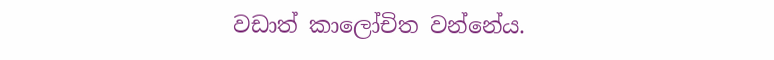වඩාත් කාලෝචිත වන්නේය.